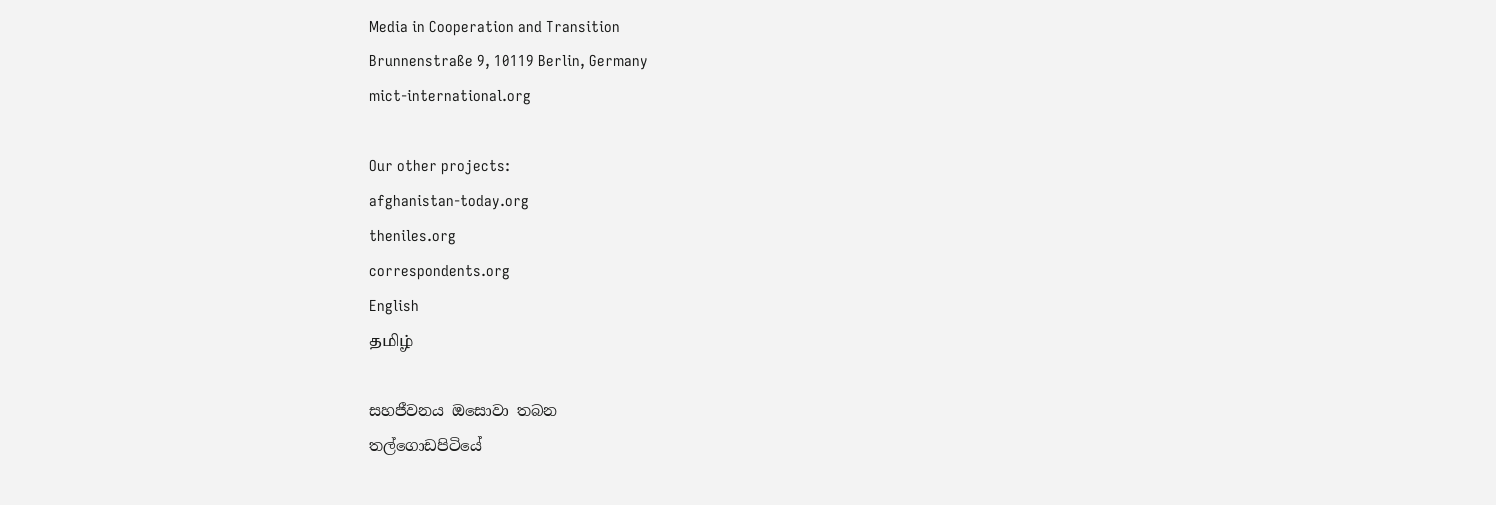Media in Cooperation and Transition
Brunnenstraße 9, 10119 Berlin, Germany
mict-international.org

Our other projects:
afghanistan-today.org
theniles.org
correspondents.org
English
தமிழ்

සහජීවනය ඔසොවා තබන
තල්ගොඩපිටියේ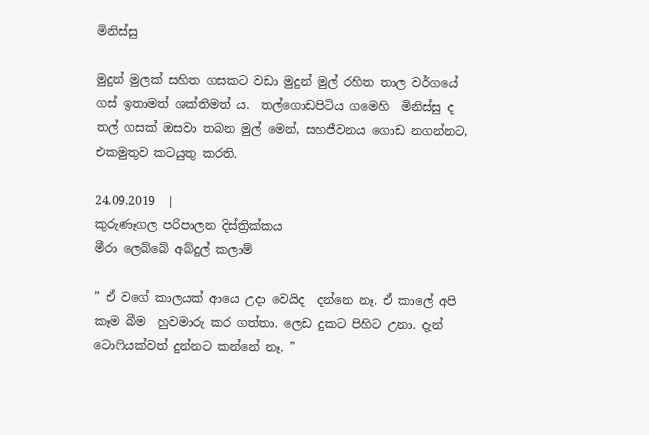මිනිස්සු

මුදුන් මුලක් සහිත ගසකට වඩා මුදුන් මුල් රහිත තාල වර්ගයේ ගස් ඉතාමත් ශක්තිමත් ය.  තල්ගොඩපිටිය ගමෙහි  මිනිස්සු ද තල් ගසක් ඔසවා තබන මුල් මෙන්, සහජීවනය ගොඩ නගන්නට, එකමුතුව කටයුතු කරති.

24.09.2019  |
කුරුණෑගල පරිපාලන දිස්ත්‍රික්කය
මීරා ලෙබ්බේ අබ්දුල් කලාම්

” ඒ වගේ කාලයක් ආයෙ උදා වෙයිද  දන්නෙ නෑ. ඒ කාලේ අපි කෑම බීම  හුවමාරු කර ගත්තා. ලෙඩ දුකට පිහිට උනා. දැන්   ටොෆියක්වත් දුන්නට කන්නේ නෑ. ”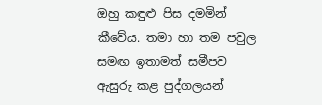ඔහු කඳුළු පිස දමමින් කීවේය. තමා හා තම පවුල සමඟ ඉතාමත් සමීපව ඇසුරු කළ පුද්ගලයන්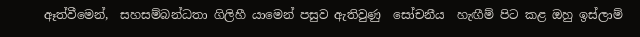ඈත්වීමෙන්,  සහසම්බන්ධතා ගිලිහී යාමෙන් පසුව ඇතිවුණු  සෝචනීය  හැඟීම් පිට කළ ඔහු ඉස්ලාම්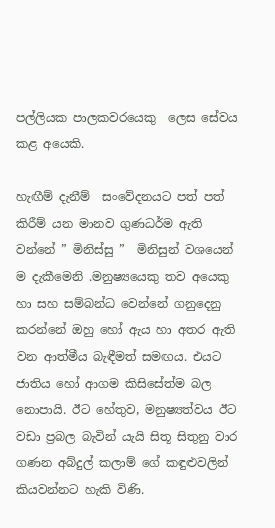පල්ලියක පාලකවරයෙකු  ලෙස සේවය කළ අයෙකි.

හැඟීම් දැනීම්  සංවේදනයට පත් පත් කිරීම් යන මානව ගුණධර්ම ඇති වන්නේ ” මිනිස්සු ”  මිනිසුන් වශයෙන් ම දැකීමෙනි .මනුෂ්‍යයෙකු තව අයෙකු හා සහ සම්බන්ධ වෙන්නේ ගනුදෙනු කරන්නේ ඔහු හෝ ඇය හා අතර ඇති වන ආත්මීය බැඳීමත් සමඟය. එයට ජාතිය හෝ ආගම කිසිසේත්ම බල නොපායි. ඊට හේතුව, මනුෂ්‍යත්වය ඊට වඩා ප්‍රබල බැවින් යැයි සිතූ සිතුනු වාර ගණන අබ්දුල් කලාම් ගේ කඳුළුවලින් කියවන්නට හැකි විණි.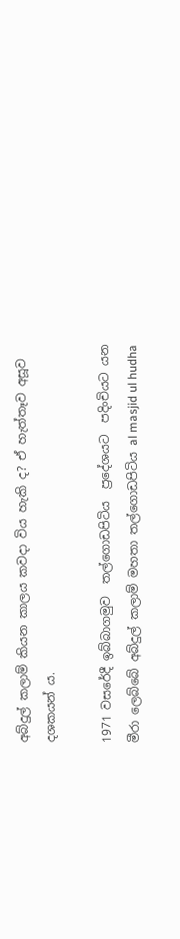අබ්දුල් කලාම් කියන කාලය කවදා විය හැකි ද? ඒ හැත්තෑව අසූව දශකයන්‍ ය.

1971 වසරේදී ඉබ්බාගමුව  තල්ගොඩපිටිය  ප්‍රදේශයට  පදිංචියට යන මීරා ලෙබ්බේ අබ්දුල් කලාම් මහතා තල්ගොඩපිටිය al masjid ul hudha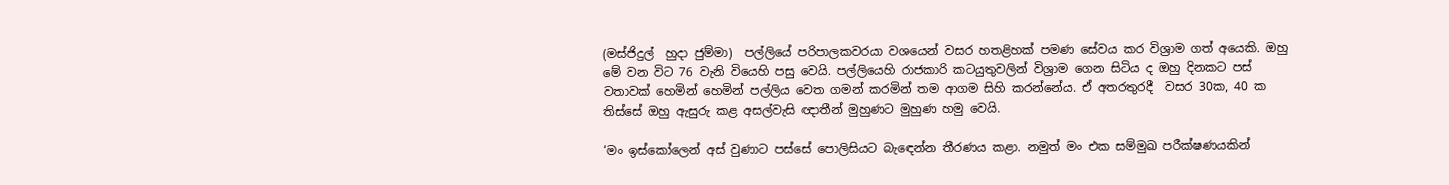(මස්ජිදුල්  හුදා ජුම්මා)  පල්ලියේ පරිපාලකවරයා වශයෙන් වසර හතළිහක් පමණ සේවය කර විශ්‍රාම ගත් අයෙකි. ඔහු මේ වන විට 76 වැනි වියෙහි පසු වෙයි. පල්ලියෙහි රාජකාරි කටයුතුවලින් විශ්‍රාම ගෙන සිටිය ද ඔහු දිනකට පස් වතාවක් හෙමින් හෙමින් පල්ලිය වෙත ගමන් කරමින් තම ආගම සිහි කරන්නේය. ඒ අතරතුරදී  වසර 30ක, 40 ක  තිස්සේ ඔහු ඇසුරු කළ අසල්වැසි ඥාතීන් මුහුණට මුහුණ හමු වෙයි.

‘මං ඉස්කෝලෙන් අස් වුණාට පස්සේ පොලිසියට බැඳෙන්න තීරණය කළා. නමුත් මං එක සම්මුඛ පරීක්ෂණයකින්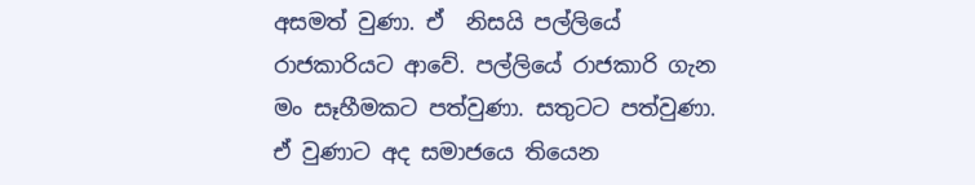අසමත් වුණා. ඒ  නිසයි පල්ලියේ රාජකාරියට ආවේ. පල්ලියේ රාජකාරි ගැන මං සෑහීමකට පත්වුණා. සතුටට පත්වුණා.  ඒ වුණාට අද සමාජයෙ තියෙන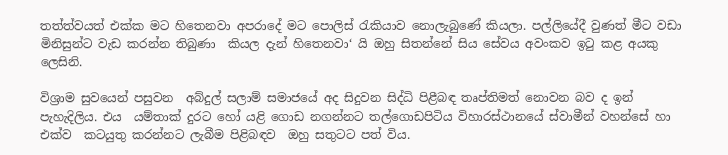තත්ත්වයත් එක්ක මට හිතෙනවා අපරාදේ මට පොලිස් රැකියාව නොලැබුණේ කියලා. පල්ලියේදී වුණත් මීට වඩා මිනිසුන්ට වැඩ කරන්න තිබුණා  කියල දැන් හිතෙනවා‘ යි ඔහු සිතන්නේ සිය සේවය අවංකව ඉටු කළ අයකු ලෙසිනි.

විශ්‍රාම සුවයෙන් පසුවන  අබ්දුල් සලාම් සමාජයේ අද සිදුවන සිද්ධි පිළීබඳ තෘප්තිමත් නොවන බව ද ඉන් පැහැදිලිය. එය  යම්තාක් දුරට හෝ යළි ගොඩ නගන්නට තල්ගොඩපිටිය විහාරස්ථානයේ ස්වාමීන් වහන්සේ හා එක්ව  කටයුතු කරන්නට ලැබීම පිළිබඳව  ඔහු සතුටට පත් විය.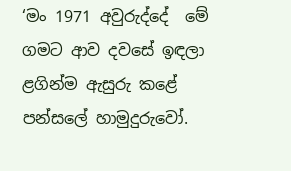‘මං 1971 අවුරුද්දේ  මේ ගමට ආව දවසේ ඉඳලා ළගින්ම ඇසුරු කළේ පන්සලේ හාමුදුරුවෝ.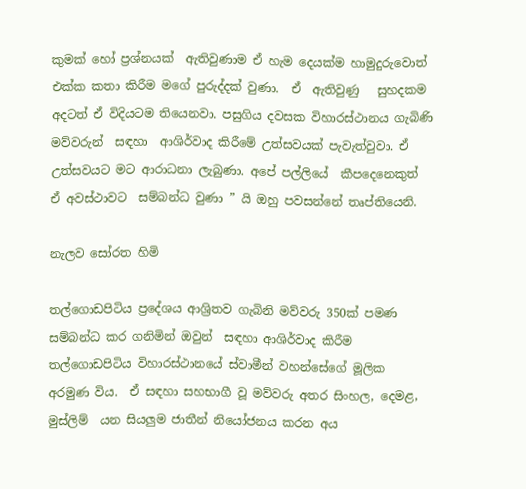කුමක් හෝ ප්‍රශ්නයක්  ඇතිවුණාම ඒ හැම දෙයක්ම හාමුදුරුවොත් එක්ක කතා කිරීම මගේ පුරුද්දක් වුණා.  ඒ  ඇතිවුණු   සුහදකම අදටත් ඒ විදියටම තියෙනවා. පසුගිය දවසක විහාරස්ථානය ගැබිණි මව්වරුන්  සඳහා  ආශිර්වාද කිරීමේ උත්සවයක් පැවැත්වුවා. ඒ  උත්සවයට මට ආරාධනා ලැබුණා. අපේ පල්ලියේ  කීපදෙනෙකුත්  ඒ අවස්ථාවට  සම්බන්ධ වුණා ” යි ඔහු පවසන්නේ තෘප්තියෙනි.

නැලව සෝරත හිමි

තල්ගොඩපිටිය ප්‍රදේශය ආශ්‍රිතව ගැබිනි මව්වරු 350ක් පමණ සම්බන්ධ කර ගනිමින් ඔවුන්  සඳහා ආශිර්වාද කිරීම තල්ගොඩපිටිය විහාරස්ථානයේ ස්වාමීන් වහන්සේගේ මූලික අරමුණ විය.  ඒ සඳහා සහභාගී වූ මව්වරු අතර සිංහල, දෙමළ, මුස්ලිම්  යන සියලුම ජාතීන් නියෝජනය කරන අය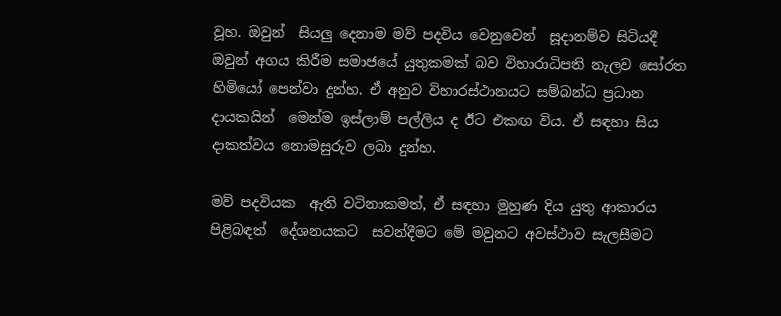වූහ. ඔවුන්  සියලු දෙනාම මව් පදවිය වෙනුවෙන්  සූදානම්ව සිටියදී ඔවුන් අගය කිරීම සමාජයේ යුතුකමක් බව විහාරාධිපති නැලව සෝරත හිමියෝ පෙන්වා දුන්හ. ඒ අනුව විහාරස්ථානයට සම්බන්ධ ප්‍රධාන දායකයින්  මෙන්ම ඉස්ලාම් පල්ලිය ද ඊට එකඟ විය. ඒ සඳහා සිය දාකත්වය නොමසුරුව ලබා දුන්හ.

මව් පදවියක  ඇති වටිනාකමත්, ඒ සඳහා මුහුණ දිය යුතු ආකාරය පිළිබඳත්  දේශනයකට  සවන්දීමට මේ මවුනට අවස්ථාව සැලසීමට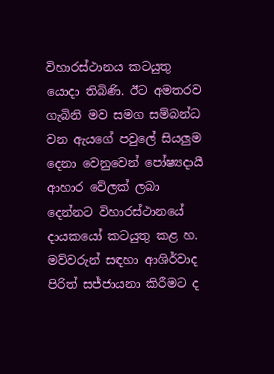විහාරස්ථානය කටයුතු යොදා තිබිණි. ඊට අමතරව ගැබිනි මව සමග සම්බන්ධ වන ඇයගේ පවුලේ සියලුම දෙනා වෙනුවෙන් පෝෂ්‍යදායී ආහාර වේලක් ලබා දෙන්නට විහාරස්ථානයේ  දායකයෝ කටයුතු කළ හ.  මව්වරුන් සඳහා ආශිර්වාද  පිරිත් සජ්ජායනා කිරීමට ද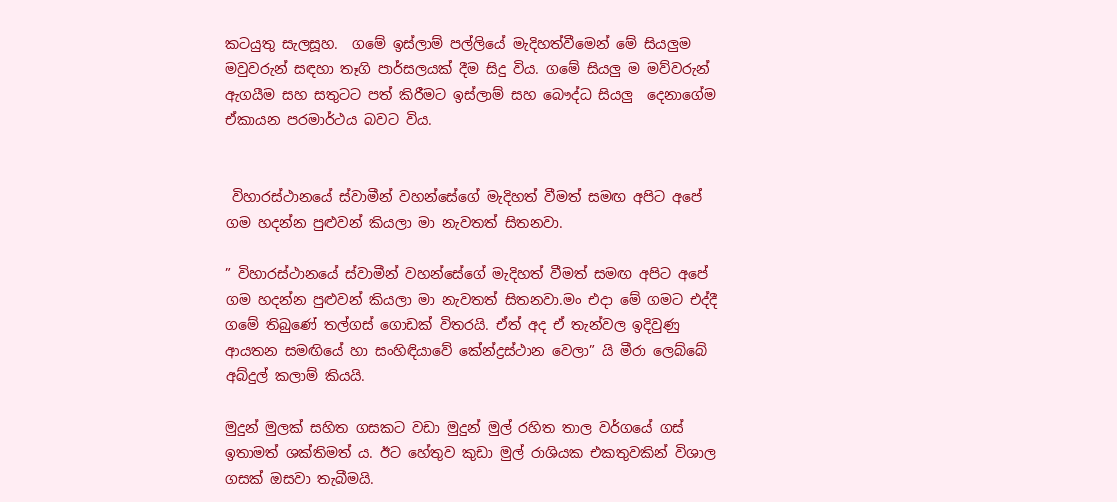කටයුතු සැලසූහ.  ගමේ ඉස්ලාම් පල්ලියේ මැදිහත්වීමෙන් මේ සියලුම මවුවරුන් සඳහා තෑගි පාර්සලයක් දීම සිදු විය. ගමේ සියලු ම මව්වරුන් ඇගයීම සහ සතුටට පත් කිරීමට ඉස්ලාම් සහ බෞද්ධ සියලු  දෙනාගේම ඒකායන පරමාර්ථය බවට විය.


 විහාරස්ථානයේ ස්වාමීන් වහන්සේගේ මැදිහත් වීමත් සමඟ අපිට අපේ ගම හදන්න පුළුවන් කියලා මා නැවතත් සිතනවා.

” විහාරස්ථානයේ ස්වාමීන් වහන්සේගේ මැදිහත් වීමත් සමඟ අපිට අපේ ගම හදන්න පුළුවන් කියලා මා නැවතත් සිතනවා.මං එදා මේ ගමට එද්දී ගමේ තිබුණේ තල්ගස් ගොඩක් විතරයි. ඒත් අද ඒ තැන්වල ඉදිවුණු ආයතන සමඟියේ හා සංහිඳියාවේ කේන්ද්‍රස්ථාන වෙලා” යි මීරා ලෙබ්බේ අබ්දුල් කලාම් කියයි.

මුදුන් මුලක් සහිත ගසකට වඩා මුදුන් මුල් රහිත තාල වර්ගයේ ගස් ඉතාමත් ශක්තිමත් ය. ඊට හේතුව කුඩා මුල් රාශියක එකතුවකින් විශාල ගසක් ඔසවා තැබීමයි.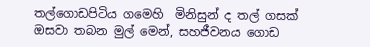තල්ගොඩපිටිය ගමෙහි  මිනිසුන් ද තල් ගසක් ඔසවා තබන මුල් මෙන්, සහජීවනය ගොඩ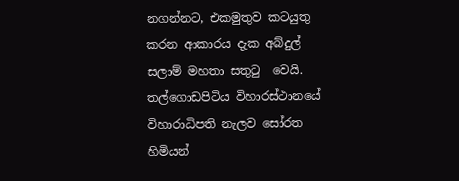නගන්නට, එකමුතුව කටයුතු කරන ආකාරය දැක අබ්දුල් සලාම් මහතා සතුටු  වෙයි. තල්ගොඩපිටිය විහාරස්ථානයේ  විහාරාධිපති නැලව සෝරත හිමියන්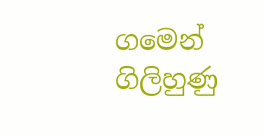ගමෙන් ගිලිහුණු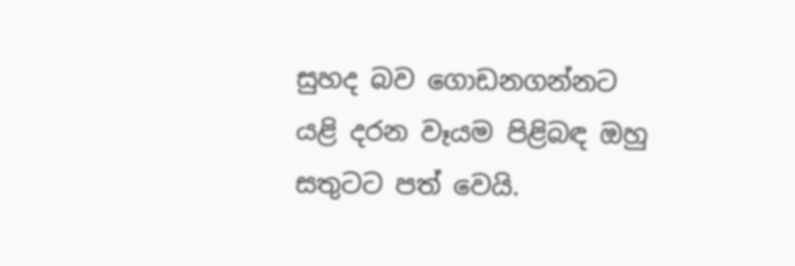සුහද බව ගොඩනගන්නට යළි දරන වෑයම පිළිබඳ ඔහු සතුටට පත් වෙයි.